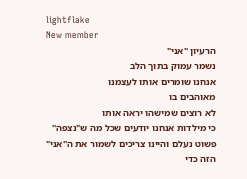lightflake
New member
הרעיון "אני"
נשמר עמוק בתוך הלב
אנחנו שומרים אותו לעצמנו
מאוהבים בו
לא רוצים שמישהו יראה אותו
כי מילדות אנחנו יודעים שכל מה ש"נצפה" פשוט נעלם והיינו צריכים לשמור את ה"אני" הזה כדי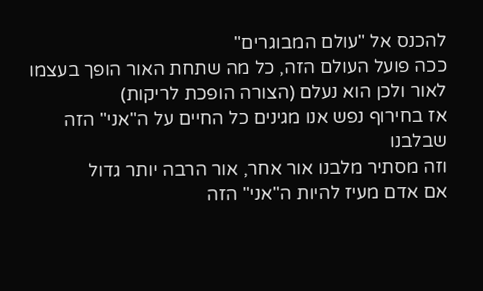להכנס אל "עולם המבוגרים"
ככה פועל העולם הזה, כל מה שתחת האור הופך בעצמו לאור ולכן הוא נעלם (הצורה הופכת לריקות)
אז בחירוף נפש אנו מגינים כל החיים על ה"אני" הזה שבלבנו
וזה מסתיר מלבנו אור אחר, אור הרבה יותר גדול
אם אדם מעיז להיות ה"אני" הזה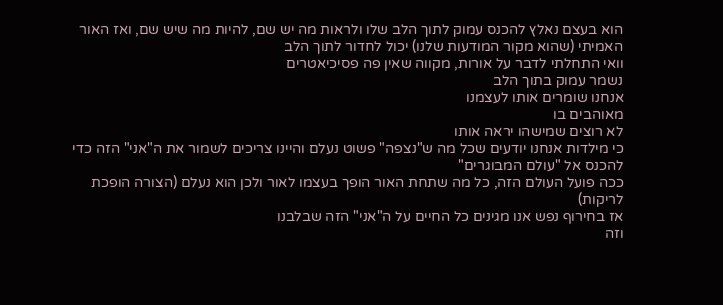הוא בעצם נאלץ להכנס עמוק לתוך הלב שלו ולראות מה יש שם, להיות מה שיש שם, ואז האור האמיתי (שהוא מקור המודעות שלנו) יכול לחדור לתוך הלב
וואי התחלתי לדבר על אורות, מקווה שאין פה פסיכיאטרים
נשמר עמוק בתוך הלב
אנחנו שומרים אותו לעצמנו
מאוהבים בו
לא רוצים שמישהו יראה אותו
כי מילדות אנחנו יודעים שכל מה ש"נצפה" פשוט נעלם והיינו צריכים לשמור את ה"אני" הזה כדי להכנס אל "עולם המבוגרים"
ככה פועל העולם הזה, כל מה שתחת האור הופך בעצמו לאור ולכן הוא נעלם (הצורה הופכת לריקות)
אז בחירוף נפש אנו מגינים כל החיים על ה"אני" הזה שבלבנו
וזה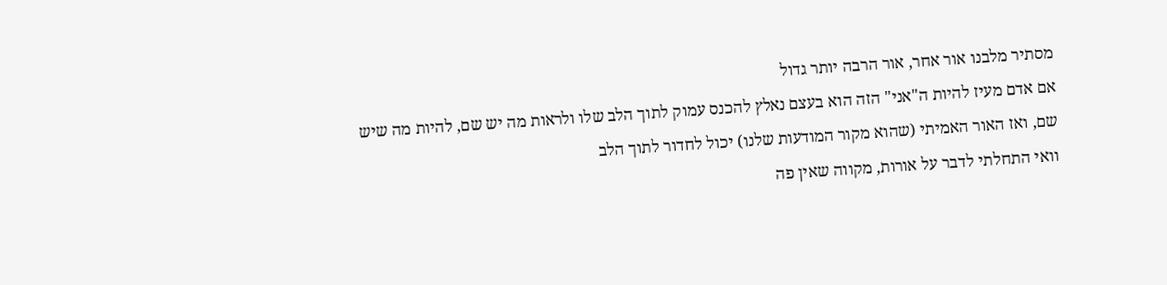מסתיר מלבנו אור אחר, אור הרבה יותר גדול
אם אדם מעיז להיות ה"אני" הזה הוא בעצם נאלץ להכנס עמוק לתוך הלב שלו ולראות מה יש שם, להיות מה שיש שם, ואז האור האמיתי (שהוא מקור המודעות שלנו) יכול לחדור לתוך הלב
וואי התחלתי לדבר על אורות, מקווה שאין פה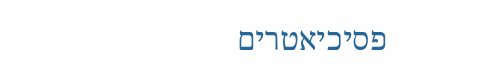פסיכיאטרים